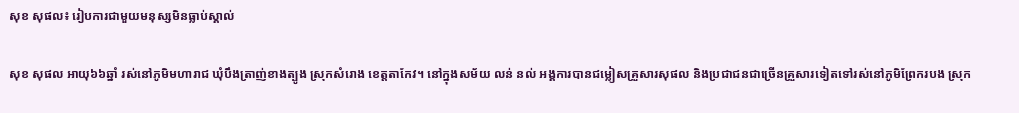សុខ សុផល៖ រៀបការជាមួយមនុស្សមិនធ្លាប់ស្គាល់

សុខ សុផល អាយុ៦៦ឆ្នាំ រស់នៅភូមិមហារាជ ឃុំបឹងត្រាញ់ខាងត្បូង ស្រុកសំរោង ខេត្តតាកែវ។ នៅក្នុងសម័យ លន់ នល់ អង្គការបានជម្លៀសគ្រួសារសុផល និងប្រជាជនជាច្រើនគ្រួសារទៀតទៅរស់នៅភូមិព្រែករបង ស្រុក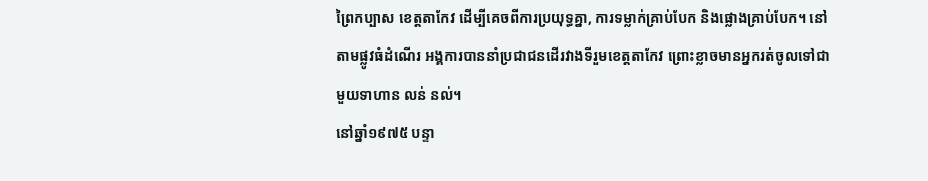ព្រៃកប្បាស ខេត្តតាកែវ ដើម្បីគេចពីការប្រយុទ្ធគ្នា, ការទម្លាក់គ្រាប់បែក និងផ្លោងគ្រាប់បែក។ នៅតាមផ្លូវធំដំណើរ អង្គការបាននាំប្រជាជនដើរវាងទីរួមខេត្តតាកែវ ព្រោះខ្លាចមានអ្នករត់ចូលទៅជាមួយទាហាន លន់ នល់។
នៅឆ្នាំ១៩៧៥ បន្ទា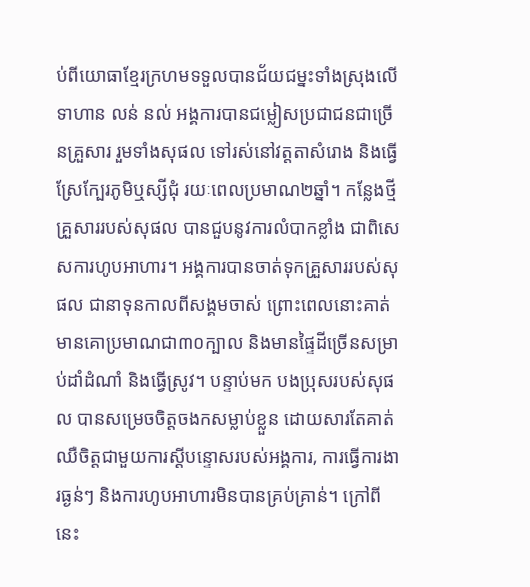ប់ពីយោធាខ្មែរក្រហមទទួលបានជ័យជម្នះទាំងស្រុងលើទាហាន លន់ នល់ អង្គការបានជម្លៀសប្រជាជនជាច្រើនគ្រួសារ រួមទាំងសុផល ទៅរស់នៅវត្តតាសំរោង និងធ្វើស្រែក្បែរភូមិឬស្សីជុំ រយៈពេលប្រមាណ២ឆ្នាំ។ កន្លែងថ្មី គ្រួសាររបស់សុផល បានជួបនូវការលំបាកខ្លាំង ជាពិសេសការហូបអាហារ។ អង្គការបានចាត់ទុកគ្រួសាររបស់សុផល ជានាទុនកាលពីសង្គមចាស់ ព្រោះពេលនោះគាត់មានគោប្រមាណជា៣០ក្បាល និងមានផ្ទៃដីច្រើនសម្រាប់ដាំដំណាំ និងធ្វើស្រូវ។ បន្ទាប់មក បងប្រុសរបស់សុផល បានសម្រេចចិត្តចងកសម្លាប់ខ្លួន ដោយសារតែគាត់ឈឺចិត្តជាមួយការស្ដីបន្ទោសរបស់អង្គការ, ការធ្វើការងារធ្ងន់ៗ និងការហូបអាហារមិនបានគ្រប់គ្រាន់។ ក្រៅពីនេះ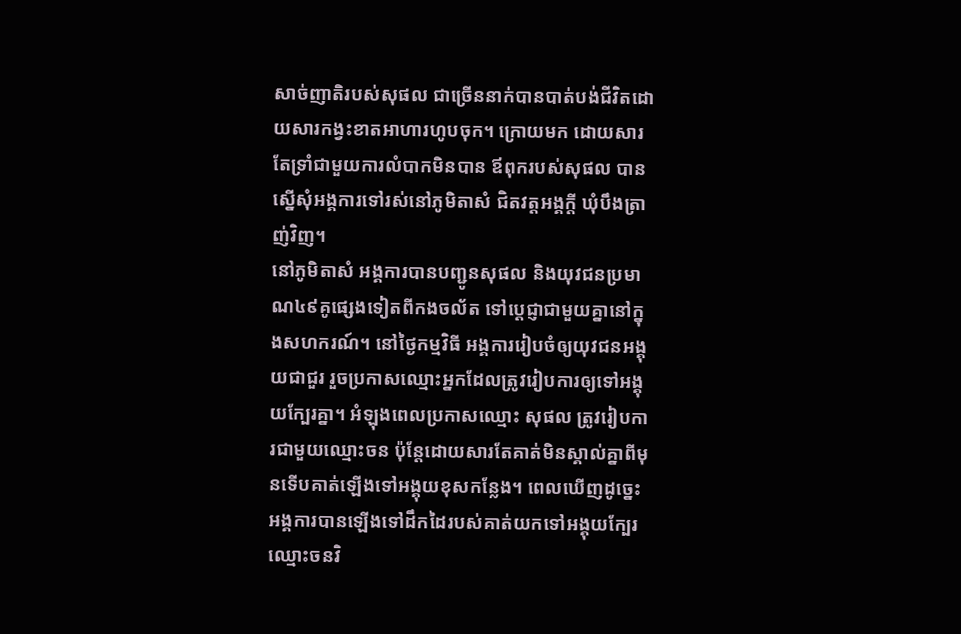សាច់ញាតិរបស់សុផល ជាច្រើននាក់បានបាត់បង់ជីវិតដោយសារកង្វះខាតអាហារហូបចុក។ ក្រោយមក ដោយសារតែទ្រាំជាមួយការលំបាកមិនបាន ឪពុករបស់សុផល បានស្នើសុំអង្គការទៅរស់នៅភូមិតាសំ ជិតវត្តអង្គក្ដី ឃុំបឹងត្រាញ់វិញ។
នៅភូមិតាសំ អង្គការបានបញ្ជូនសុផល និងយុវជនប្រមាណ៤៩គូផ្សេងទៀតពីកងចល័ត ទៅប្ដេជ្ញាជាមួយគ្នានៅក្នុងសហករណ៍។ នៅថ្ងៃកម្មវិធី អង្គការរៀបចំឲ្យយុវជនអង្គុយជាជួរ រួចប្រកាសឈ្មោះអ្នកដែលត្រូវរៀបការឲ្យទៅអង្គុយក្បែរគ្នា។ អំឡុងពេលប្រកាសឈ្មោះ សុផល ត្រូវរៀបការជាមួយឈ្មោះចន ប៉ុន្តែដោយសារតែគាត់មិនស្គាល់គ្នាពីមុនទើបគាត់ឡើងទៅអង្គុយខុសកន្លែង។ ពេលឃើញដូច្នេះ អង្គការបានឡើងទៅដឹកដៃរបស់គាត់យកទៅអង្គុយក្បែរឈ្មោះចនវិ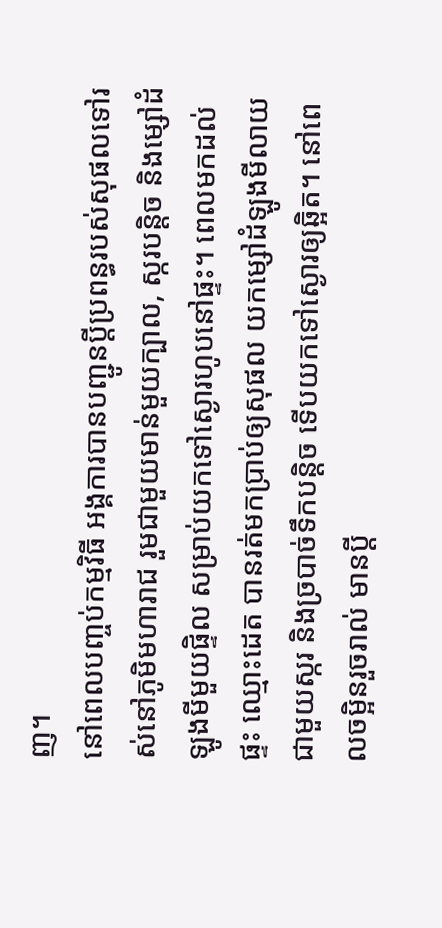ញ។
នៅពេលបញ្ចប់កម្មវិធី អង្គការបានបញ្ជូនប្ដីប្រពន្ធរបស់សុផលទៅរស់នៅភូមិមហារាជ រួមជាមួយមាន់មួយក្បាល, ស្ករបន្តិច និងម្សៅដំឡូងមីមួយផ្ទិល សម្រាប់យកទៅស្ងោរហូបនៅផ្ទះ។ ពេលមកដល់ផ្ទះ ឈ្មោះដេត បានរត់មកប្រាប់ឲ្យសុផល យកម្សៅដំឡូងមីលាយជាមួយស្ករ និងច្របាច់ទឹកបន្តិច ទើបយកទៅស្ងោរឲ្យឆ្អិត។ នៅពេលចម្អិនរួចរាល់ មានប្ដី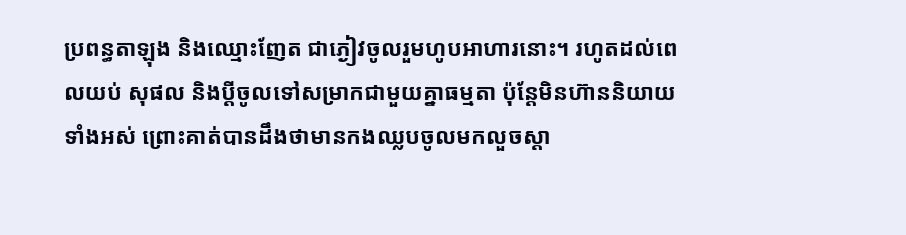ប្រពន្ធតាឡុង និងឈ្មោះញែត ជាភ្ងៀវចូលរួមហូបអាហារនោះ។ រហូតដល់ពេលយប់ សុផល និងប្ដីចូលទៅសម្រាកជាមួយគ្នាធម្មតា ប៉ុន្តែមិនហ៊ាននិយាយទាំងអស់ ព្រោះគាត់បានដឹងថាមានកងឈ្លបចូលមកលួចស្ដា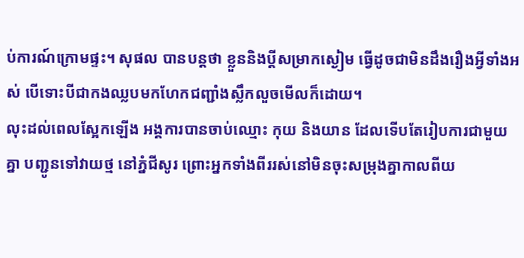ប់ការណ៍ក្រោមផ្ទះ។ សុផល បានបន្តថា ខ្លួននិងប្ដីសម្រាកស្ងៀម ធ្វើដូចជាមិនដឹងរឿងអ្វីទាំងអស់ បើទោះបីជាកងឈ្លបមកហែកជញ្ជាំងស្លឹកលួចមើលក៏ដោយ។
លុះដល់ពេលស្អែកឡើង អង្គការបានចាប់ឈ្មោះ កុយ និងយាន ដែលទើបតែរៀបការជាមួយគ្នា បញ្ជូនទៅវាយថ្ម នៅភ្នំជីសូរ ព្រោះអ្នកទាំងពីររស់នៅមិនចុះសម្រុងគ្នាកាលពីយ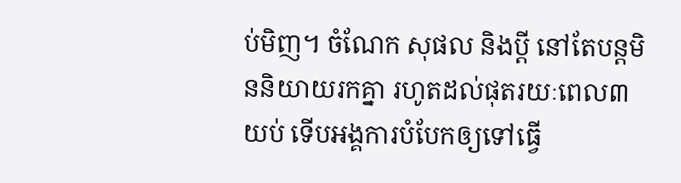ប់មិញ។ ចំណែក សុផល និងប្ដី នៅតែបន្តមិននិយាយរកគ្នា រហូតដល់ផុតរយៈពេល៣យប់ ទើបអង្គការបំបែកឲ្យទៅធ្វើ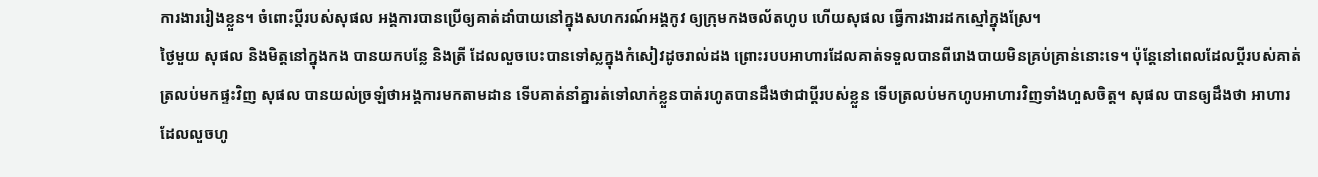ការងាររៀងខ្លួន។ ចំពោះប្ដីរបស់សុផល អង្គការបានប្រើឲ្យគាត់ដាំបាយនៅក្នុងសហករណ៍អង្គកូវ ឲ្យក្រុមកងចល័តហូប ហើយសុផល ធ្វើការងារដកស្មៅក្នុងស្រែ។
ថ្ងៃមួយ សុផល និងមិត្តនៅក្នុងកង បានយកបន្លែ និងត្រី ដែលលួចបេះបានទៅស្លក្នុងកំសៀវដូចរាល់ដង ព្រោះរបបអាហារដែលគាត់ទទួលបានពីរោងបាយមិនគ្រប់គ្រាន់នោះទេ។ ប៉ុន្តែនៅពេលដែលប្ដីរបស់គាត់ត្រលប់មកផ្ទះវិញ សុផល បានយល់ច្រឡំថាអង្គការមកតាមដាន ទើបគាត់នាំគ្នារត់ទៅលាក់ខ្លួនបាត់រហូតបានដឹងថាជាប្ដីរបស់ខ្លួន ទើបត្រលប់មកហូបអាហារវិញទាំងហួសចិត្ត។ សុផល បានឲ្យដឹងថា អាហារដែលលួចហូ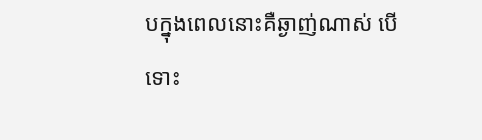បក្នុងពេលនោះគឺឆ្ងាញ់ណាស់ បើទោះ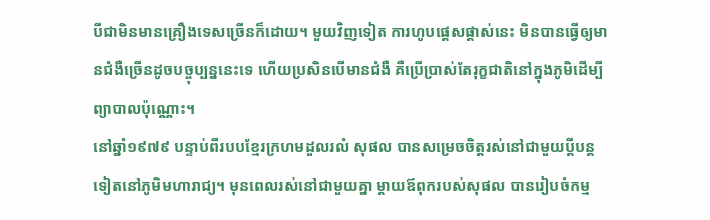បីជាមិនមានគ្រឿងទេសច្រើនក៏ដោយ។ មួយវិញទៀត ការហូបផ្ដេសផ្ដាស់នេះ មិនបានធ្វើឲ្យមានជំងឺច្រើនដូចបច្ចុប្បន្ននេះទេ ហើយប្រសិនបើមានជំងឺ គឺប្រើប្រាស់តែរុក្ខជាតិនៅក្នុងភូមិដើម្បីព្យាបាលប៉ុណ្ណោះ។
នៅឆ្នាំ១៩៧៩ បន្ទាប់ពីរបបខ្មែរក្រហមដួលរលំ សុផល បានសម្រេចចិត្តរស់នៅជាមួយប្ដីបន្តទៀតនៅភូមិមហារាជ្យ។ មុនពេលរស់នៅជាមួយគ្នា ម្ដាយឪពុករបស់សុផល បានរៀបចំកម្ម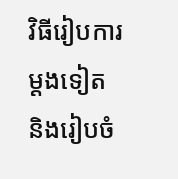វិធីរៀបការម្ដងទៀត និងរៀបចំ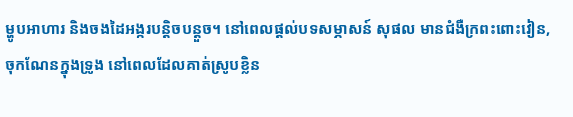ម្ហូបអាហារ និងចងដៃអង្ករបន្តិចបន្តួច។ នៅពេលផ្ដល់បទសម្ភាសន៍ សុផល មានជំងឺក្រពះពោះវៀន, ចុកណែនក្នុងទ្រូង នៅពេលដែលគាត់ស្រូបខ្លិន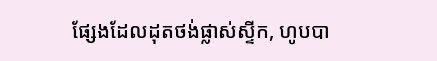ផ្សែងដែលដុតថង់ផ្លាស់ស្ទីក, ហូបបា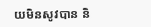យមិនសូវបាន និ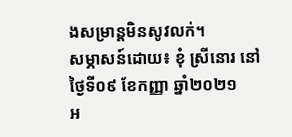ងសម្រាន្តមិនសូវលក់។
សម្ភាសន៍ដោយ៖ ខុំ ស្រីនោរ នៅថ្ងៃទី០៩ ខែកញ្ញា ឆ្នាំ២០២១
អ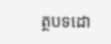ត្ថបទដោ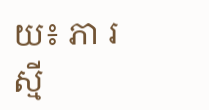យ៖ ភា រស្មី